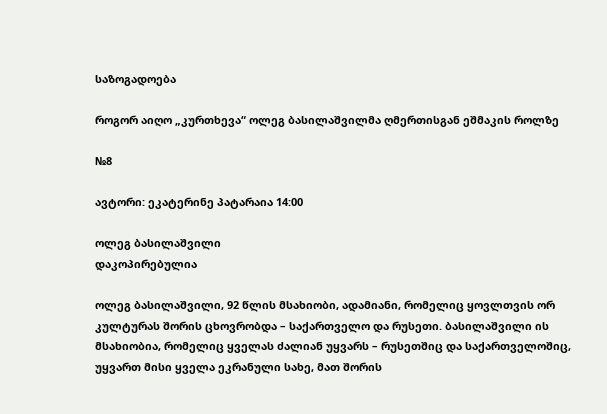საზოგადოება

როგორ აიღო „კურთხევა“ ოლეგ ბასილაშვილმა ღმერთისგან ეშმაკის როლზე

№8

ავტორი: ეკატერინე პატარაია 14:00

ოლეგ ბასილაშვილი
დაკოპირებულია

ოლეგ ბასილაშვილი, 92 წლის მსახიობი, ადამიანი, რომელიც ყოვლთვის ორ კულტურას შორის ცხოვრობდა – საქართველო და რუსეთი. ბასილაშვილი ის მსახიობია, რომელიც ყველას ძალიან უყვარს – რუსეთშიც და საქართველოშიც, უყვართ მისი ყველა ეკრანული სახე, მათ შორის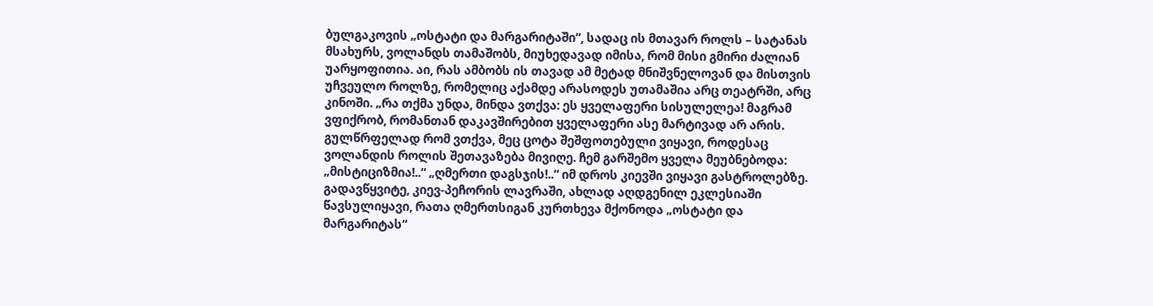ბულგაკოვის „ოსტატი და მარგარიტაში“, სადაც ის მთავარ როლს – სატანას მსახურს, ვოლანდს თამაშობს, მიუხედავად იმისა, რომ მისი გმირი ძალიან უარყოფითია. აი, რას ამბობს ის თავად ამ მეტად მნიშვნელოვან და მისთვის უჩვეულო როლზე, რომელიც აქამდე არასოდეს უთამაშია არც თეატრში, არც კინოში. „რა თქმა უნდა, მინდა ვთქვა: ეს ყველაფერი სისულელეა! მაგრამ ვფიქრობ, რომანთან დაკავშირებით ყველაფერი ასე მარტივად არ არის. გულწრფელად რომ ვთქვა, მეც ცოტა შეშფოთებული ვიყავი, როდესაც ვოლანდის როლის შეთავაზება მივიღე. ჩემ გარშემო ყველა მეუბნებოდა: „მისტიციზმია!..“ „ღმერთი დაგსჯის!..“ იმ დროს კიევში ვიყავი გასტროლებზე. გადავწყვიტე, კიევ-პეჩორის ლავრაში, ახლად აღდგენილ ეკლესიაში წავსულიყავი, რათა ღმერთსიგან კურთხევა მქონოდა „ოსტატი და მარგარიტას“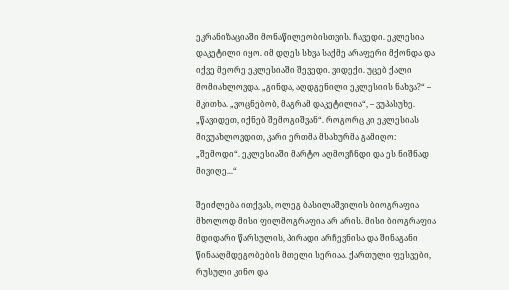ეკრანიზაციაში მონაწილეობისთვის. ჩავედი. ეკლესია დაკეტილი იყო. იმ დღეს სხვა საქმე არაფერი მქონდა და იქვე მეორე ეკლესიაში შევედი. ვიდექი. უცებ ქალი მომიახლოვდა. „გინდა, აღდგენილი ეკლესიის ნახვა?“ – მკითხა. „ვოცნებობ, მაგრამ დაკეტილია“, – ვუპასუხე. „წავიდეთ, იქნებ შემოგიშვან“. როგორც კი ეკლესიას მივუახლოვდით, კარი ერთმა მსახურმა გამიღო: „შემოდი“. ეკლესიაში მარტო აღმოვჩნდი და ეს ნიშნად მივიღე...“

შეიძლება ითქვას, ოლეგ ბასილაშვილის ბიოგრაფია მხოლოდ მისი ფილმოგრაფია არ არის. მისი ბიოგრაფია მდიდარი წარსულის, პირადი არჩევნისა და შინაგანი წინააღმდეგობების მთელი სერიაა. ქართული ფესვები, რუსული კინო და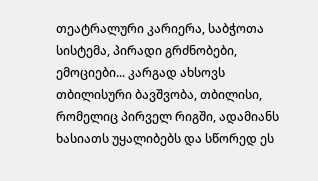თეატრალური კარიერა, საბჭოთა სისტემა, პირადი გრძნობები, ემოციები... კარგად ახსოვს თბილისური ბავშვობა, თბილისი, რომელიც პირველ რიგში, ადამიანს ხასიათს უყალიბებს და სწორედ ეს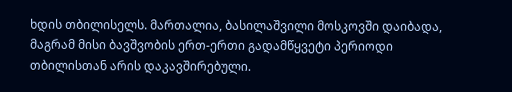ხდის თბილისელს. მართალია, ბასილაშვილი მოსკოვში დაიბადა, მაგრამ მისი ბავშვობის ერთ-ერთი გადამწყვეტი პერიოდი თბილისთან არის დაკავშირებული.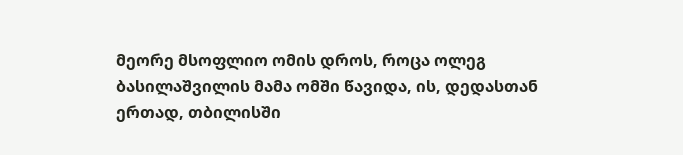მეორე მსოფლიო ომის დროს, როცა ოლეგ ბასილაშვილის მამა ომში წავიდა, ის, დედასთან ერთად, თბილისში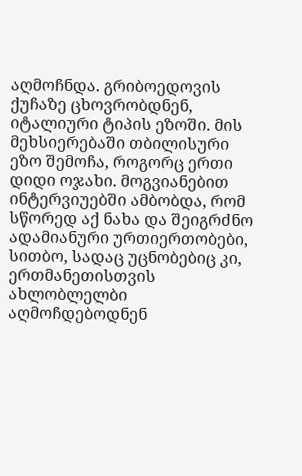აღმოჩნდა. გრიბოედოვის ქუჩაზე ცხოვრობდნენ, იტალიური ტიპის ეზოში. მის მეხსიერებაში თბილისური ეზო შემოჩა, როგორც ერთი დიდი ოჯახი. მოგვიანებით ინტერვიუებში ამბობდა, რომ სწორედ აქ ნახა და შეიგრძნო ადამიანური ურთიერთობები, სითბო, სადაც უცნობებიც კი, ერთმანეთისთვის ახლობლელბი აღმოჩდებოდნენ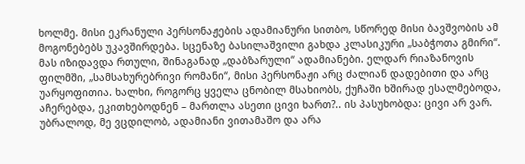ხოლმე. მისი ეკრანული პერსონაჟების ადამიანური სითბო, სწორედ მისი ბავშვობის ამ მოგონებებს უკავშირდება. სცენაზე ბასილაშვილი გახდა კლასიკური „საბჭოთა გმირი“. მას იზიდავდა რთული, შინაგანად „დაბზარული“ ადამიანები. ელდარ რიაზანოვის ფილმში, „სამსახურებრივი რომანი“, მისი პერსონაჟი არც ძალიან დადებითი და არც უარყოფითია. ხალხი, როგორც ყველა ცნობილ მსახიობს, ქუჩაში ხშირად ესალმებოდა, აჩერებდა, ეკითხებოდნენ – მართლა ასეთი ცივი ხართ?.. ის პასუხობდა: ცივი არ ვარ. უბრალოდ, მე ვცდილობ, ადამიანი ვითამაშო და არა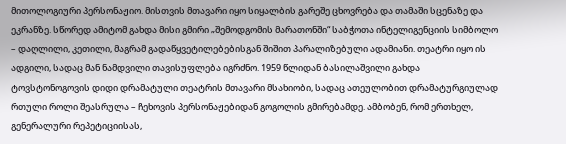მითოლოგიური პერსონაჟიო. მისთვის მთავარი იყო სიყალბის გარეშე ცხოვრება და თამაში სცენაზე და ეკრანზე. სწორედ ამიტომ გახდა მისი გმირი „შემოდგომის მარათონში“ საბჭოთა ინტელიგენციის სიმბოლო – დაღლილი, კეთილი, მაგრამ გადაწყვეტილებებისგან შიშით პარალიზებული ადამიანი. თეატრი იყო ის ადგილი, სადაც მან ნამდვილი თავისუფლება იგრძნო. 1959 წლიდან ბასილაშვილი გახდა ტოვსტონოგოვის დიდი დრამატული თეატრის მთავარი მსახიობი, სადაც ათეულობით დრამატურგიულად რთული როლი შეასრულა – ჩეხოვის პერსონაჟებიდან გოგოლის გმირებამდე. ამბობენ, რომ ერთხელ, გენერალური რეპეტიციისას,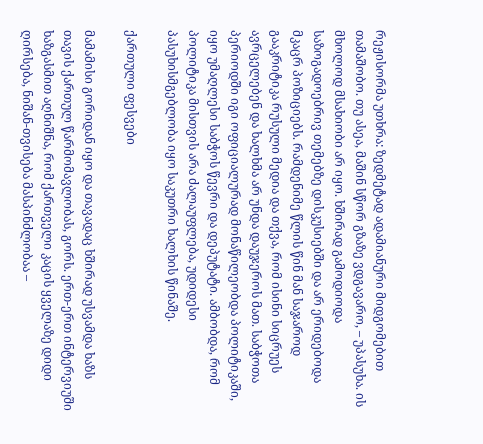რეჟისორმა უთხრა: ზედმეტად ადამიანური მიდგომებით თამაშობო. თუ ასეა, მაშინ სწორ გზაზე ვდგავარო, – უპასუხა. ის მხოლოდ მსახიობი არ იყო. ხშირად გამოდიოდა საზოგადოებრივ თემებზე დისკუსიებში და არ ერიდებოდა მკაცრ პოზიციებს. რამდენიმე წლის წინ მან საჯაროდ გააკრიტიკა რუსული მედია და თქვა, რომ ისინი სიცრუეს ავრცელებენ და ხალხმა არ უნდა დაუჯეროს მათ. საბჭოთა პერიოდში იგი ოფიციალურად მონაწილეობდა პოლიტიკაში, იყო უმაღლესი საბჭოს წევრი და დეპუტატი. ამბობდა, რომ პოლიტიკა მისთვის არა ძალაუფლება, უდიდესი პასუხისმგებლობა იყო საკუთრი ხალხის წინაშე.

ქართული ფესვები

მამამისი გორიდან იყო და თავადაც ხშირად უსვამდა ხაზს თავის ქართულ წარმომავლობას, გორს. ერთ-ერთ ინტერვიუში ხაზგასმით აღნიშნა, რომ ქართველი კაცის ყველაზე დიდი ღირსება, ნიშან-თვისება მასპინძლობაა –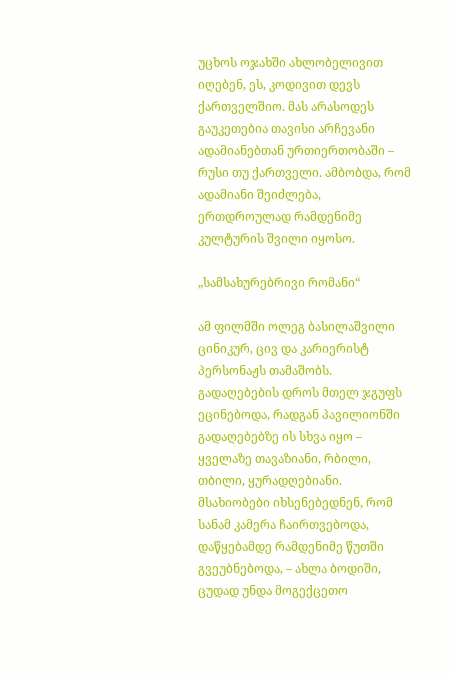უცხოს ოჯახში ახლობელივით იღებენ, ეს, კოდივით დევს ქართველშიო. მას არასოდეს გაუკეთებია თავისი არჩევანი ადამიანებთან ურთიერთობაში – რუსი თუ ქართველი. ამბობდა, რომ ადამიანი შეიძლება, ერთდროულად რამდენიმე კულტურის შვილი იყოსო.

„სამსახურებრივი რომანი“

ამ ფილმში ოლეგ ბასილაშვილი ცინიკურ, ცივ და კარიერისტ პერსონაჟს თამაშობს. გადაღებების დროს მთელ ჯგუფს ეცინებოდა, რადგან პავილიონში გადაღებებზე ის სხვა იყო – ყველაზე თავაზიანი, რბილი, თბილი, ყურადღებიანი. მსახიობები იხსენებედნენ, რომ სანამ კამერა ჩაირთვებოდა, დაწყებამდე რამდენიმე წუთში გვეუბნებოდა, – ახლა ბოდიში, ცუდად უნდა მოგექცეთო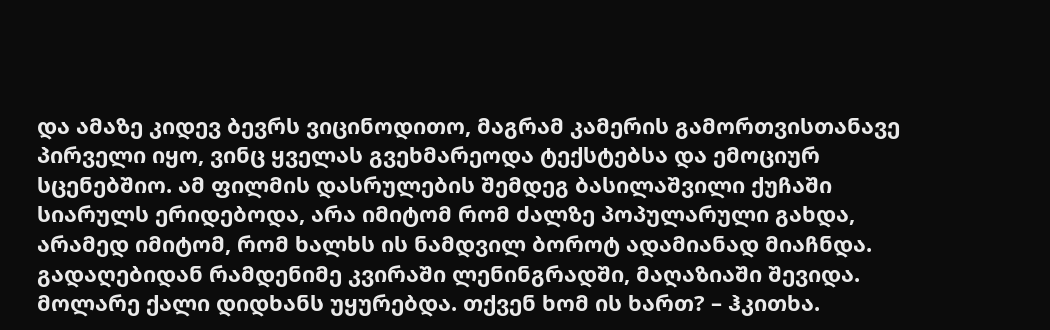და ამაზე კიდევ ბევრს ვიცინოდითო, მაგრამ კამერის გამორთვისთანავე პირველი იყო, ვინც ყველას გვეხმარეოდა ტექსტებსა და ემოციურ სცენებშიო. ამ ფილმის დასრულების შემდეგ ბასილაშვილი ქუჩაში სიარულს ერიდებოდა, არა იმიტომ რომ ძალზე პოპულარული გახდა, არამედ იმიტომ, რომ ხალხს ის ნამდვილ ბოროტ ადამიანად მიაჩნდა. გადაღებიდან რამდენიმე კვირაში ლენინგრადში, მაღაზიაში შევიდა. მოლარე ქალი დიდხანს უყურებდა. თქვენ ხომ ის ხართ? – ჰკითხა.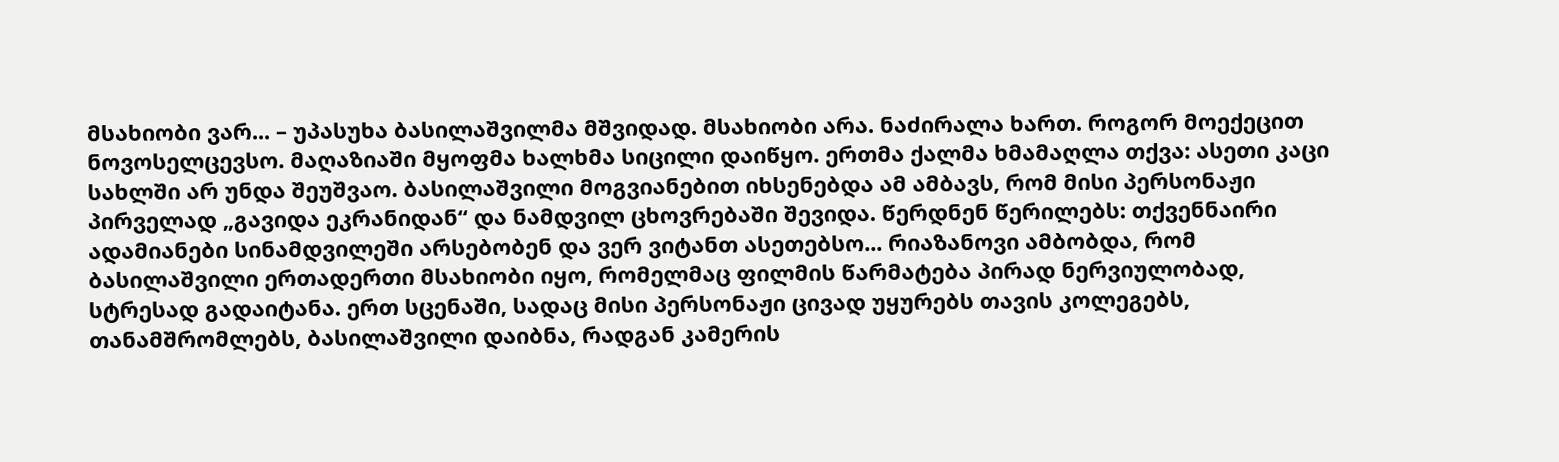მსახიობი ვარ... – უპასუხა ბასილაშვილმა მშვიდად. მსახიობი არა. ნაძირალა ხართ. როგორ მოექეცით ნოვოსელცევსო. მაღაზიაში მყოფმა ხალხმა სიცილი დაიწყო. ერთმა ქალმა ხმამაღლა თქვა: ასეთი კაცი სახლში არ უნდა შეუშვაო. ბასილაშვილი მოგვიანებით იხსენებდა ამ ამბავს, რომ მისი პერსონაჟი პირველად „გავიდა ეკრანიდან“ და ნამდვილ ცხოვრებაში შევიდა. წერდნენ წერილებს: თქვენნაირი ადამიანები სინამდვილეში არსებობენ და ვერ ვიტანთ ასეთებსო... რიაზანოვი ამბობდა, რომ ბასილაშვილი ერთადერთი მსახიობი იყო, რომელმაც ფილმის წარმატება პირად ნერვიულობად, სტრესად გადაიტანა. ერთ სცენაში, სადაც მისი პერსონაჟი ცივად უყურებს თავის კოლეგებს, თანამშრომლებს, ბასილაშვილი დაიბნა, რადგან კამერის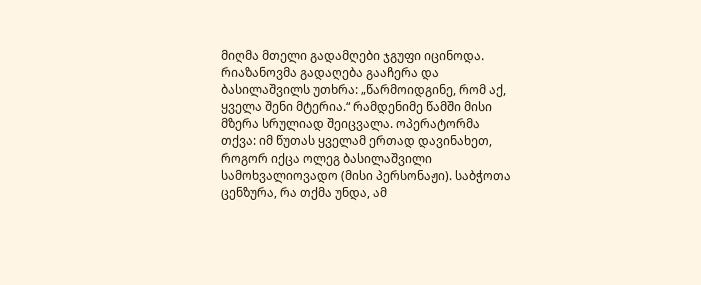მიღმა მთელი გადამღები ჯგუფი იცინოდა. რიაზანოვმა გადაღება გააჩერა და ბასილაშვილს უთხრა: „წარმოიდგინე, რომ აქ, ყველა შენი მტერია.“ რამდენიმე წამში მისი მზერა სრულიად შეიცვალა. ოპერატორმა თქვა: იმ წუთას ყველამ ერთად დავინახეთ, როგორ იქცა ოლეგ ბასილაშვილი სამოხვალიოვადო (მისი პერსონაჟი). საბჭოთა ცენზურა, რა თქმა უნდა, ამ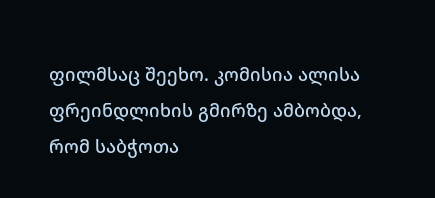ფილმსაც შეეხო. კომისია ალისა ფრეინდლიხის გმირზე ამბობდა, რომ საბჭოთა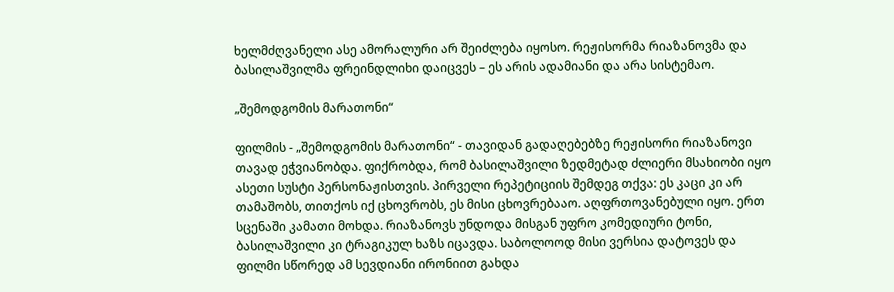ხელმძღვანელი ასე ამორალური არ შეიძლება იყოსო. რეჟისორმა რიაზანოვმა და ბასილაშვილმა ფრეინდლიხი დაიცვეს – ეს არის ადამიანი და არა სისტემაო.

„შემოდგომის მარათონი“

ფილმის - „შემოდგომის მარათონი“ - თავიდან გადაღებებზე რეჟისორი რიაზანოვი თავად ეჭვიანობდა. ფიქრობდა, რომ ბასილაშვილი ზედმეტად ძლიერი მსახიობი იყო ასეთი სუსტი პერსონაჟისთვის. პირველი რეპეტიციის შემდეგ თქვა: ეს კაცი კი არ თამაშობს, თითქოს იქ ცხოვრობს, ეს მისი ცხოვრებააო. აღფრთოვანებული იყო. ერთ სცენაში კამათი მოხდა. რიაზანოვს უნდოდა მისგან უფრო კომედიური ტონი, ბასილაშვილი კი ტრაგიკულ ხაზს იცავდა. საბოლოოდ მისი ვერსია დატოვეს და ფილმი სწორედ ამ სევდიანი ირონიით გახდა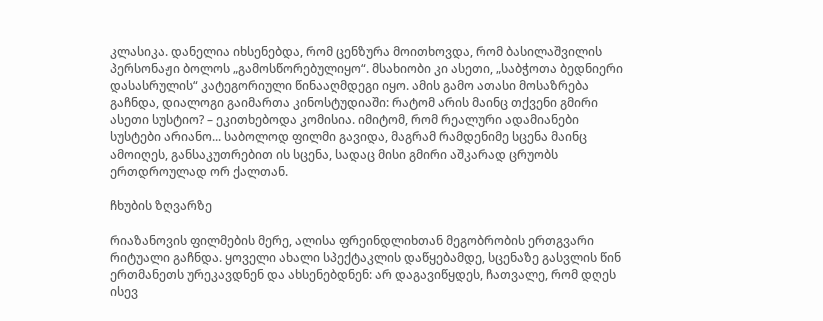კლასიკა. დანელია იხსენებდა, რომ ცენზურა მოითხოვდა, რომ ბასილაშვილის პერსონაჟი ბოლოს „გამოსწორებულიყო“. მსახიობი კი ასეთი, „საბჭოთა ბედნიერი დასასრულის“ კატეგორიული წინააღმდეგი იყო. ამის გამო ათასი მოსაზრება გაჩნდა, დიალოგი გაიმართა კინოსტუდიაში: რატომ არის მაინც თქვენი გმირი ასეთი სუსტიო? – ეკითხებოდა კომისია. იმიტომ, რომ რეალური ადამიანები სუსტები არიანო... საბოლოდ ფილმი გავიდა, მაგრამ რამდენიმე სცენა მაინც ამოიღეს, განსაკუთრებით ის სცენა, სადაც მისი გმირი აშკარად ცრუობს ერთდროულად ორ ქალთან.

ჩხუბის ზღვარზე

რიაზანოვის ფილმების მერე, ალისა ფრეინდლიხთან მეგობრობის ერთგვარი რიტუალი გაჩნდა. ყოველი ახალი სპექტაკლის დაწყებამდე, სცენაზე გასვლის წინ ერთმანეთს ურეკავდნენ და ახსენებდნენ: არ დაგავიწყდეს, ჩათვალე, რომ დღეს ისევ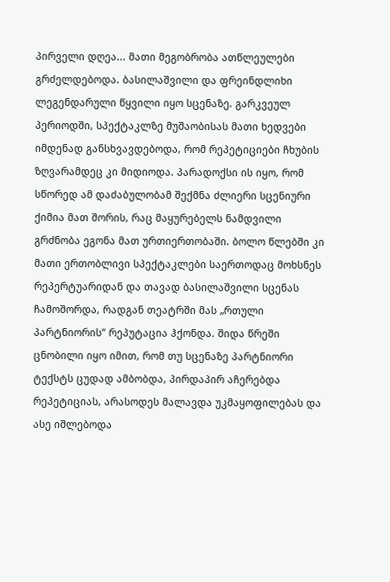პირველი დღეა... მათი მეგობრობა ათწლეულები გრძელდებოდა. ბასილაშვილი და ფრეინდლიხი ლეგენდარული წყვილი იყო სცენაზე. გარკვეულ პერიოდში, სპექტაკლზე მუშაობისას მათი ხედვები იმდენად განსხვავდებოდა, რომ რეპეტიციები ჩხუბის ზღვარამდეც კი მიდიოდა. პარადოქსი ის იყო, რომ სწორედ ამ დაძაბულობამ შექმნა ძლიერი სცენიური ქიმია მათ შორის, რაც მაყურებელს ნამდვილი გრძნობა ეგონა მათ ურთიერთობაში. ბოლო წლებში კი მათი ერთობლივი სპექტაკლები საერთოდაც მოხსნეს რეპერტუარიდან და თავად ბასილაშვილი სცენას ჩამოშორდა, რადგან თეატრში მას „რთული პარტნიორის“ რეპუტაცია ჰქონდა. შიდა წრეში ცნობილი იყო იმით, რომ თუ სცენაზე პარტნიორი ტექსტს ცუდად ამბობდა, პირდაპირ აჩერებდა რეპეტიციას, არასოდეს მალავდა უკმაყოფილებას და ასე იშლებოდა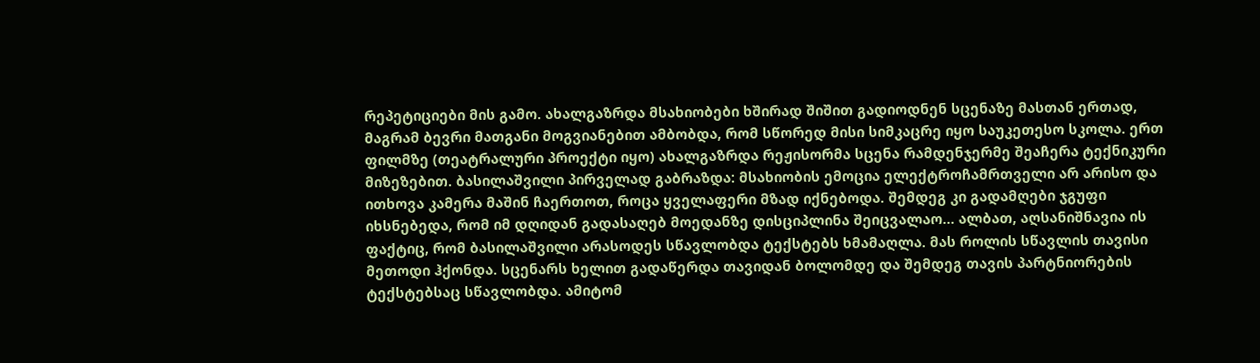რეპეტიციები მის გამო. ახალგაზრდა მსახიობები ხშირად შიშით გადიოდნენ სცენაზე მასთან ერთად, მაგრამ ბევრი მათგანი მოგვიანებით ამბობდა, რომ სწორედ მისი სიმკაცრე იყო საუკეთესო სკოლა. ერთ ფილმზე (თეატრალური პროექტი იყო) ახალგაზრდა რეჟისორმა სცენა რამდენჯერმე შეაჩერა ტექნიკური მიზეზებით. ბასილაშვილი პირველად გაბრაზდა: მსახიობის ემოცია ელექტროჩამრთველი არ არისო და ითხოვა კამერა მაშინ ჩაერთოთ, როცა ყველაფერი მზად იქნებოდა. შემდეგ კი გადამღები ჯგუფი იხსნებედა, რომ იმ დღიდან გადასაღებ მოედანზე დისციპლინა შეიცვალაო... ალბათ, აღსანიშნავია ის ფაქტიც, რომ ბასილაშვილი არასოდეს სწავლობდა ტექსტებს ხმამაღლა. მას როლის სწავლის თავისი მეთოდი ჰქონდა. სცენარს ხელით გადაწერდა თავიდან ბოლომდე და შემდეგ თავის პარტნიორების ტექსტებსაც სწავლობდა. ამიტომ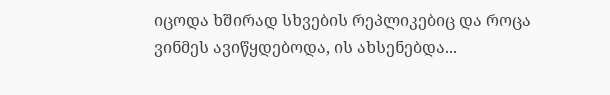იცოდა ხშირად სხვების რეპლიკებიც და როცა ვინმეს ავიწყდებოდა, ის ახსენებდა...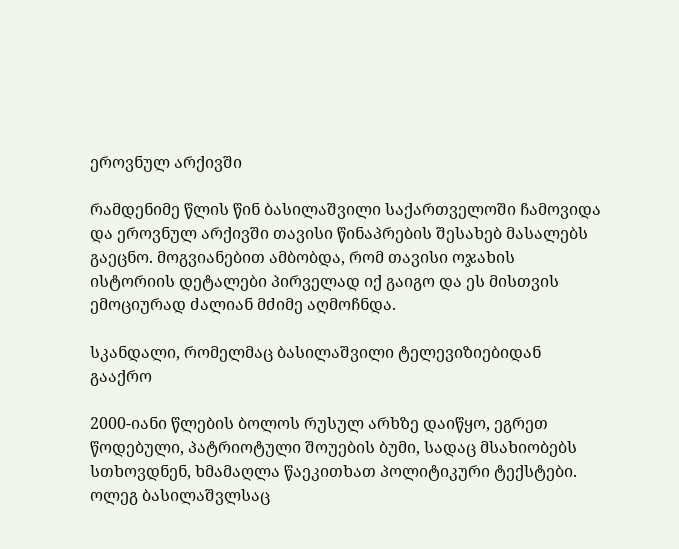ეროვნულ არქივში

რამდენიმე წლის წინ ბასილაშვილი საქართველოში ჩამოვიდა და ეროვნულ არქივში თავისი წინაპრების შესახებ მასალებს გაეცნო. მოგვიანებით ამბობდა, რომ თავისი ოჯახის ისტორიის დეტალები პირველად იქ გაიგო და ეს მისთვის ემოციურად ძალიან მძიმე აღმოჩნდა.

სკანდალი, რომელმაც ბასილაშვილი ტელევიზიებიდან გააქრო

2000-იანი წლების ბოლოს რუსულ არხზე დაიწყო, ეგრეთ წოდებული, პატრიოტული შოუების ბუმი, სადაც მსახიობებს სთხოვდნენ, ხმამაღლა წაეკითხათ პოლიტიკური ტექსტები. ოლეგ ბასილაშვლსაც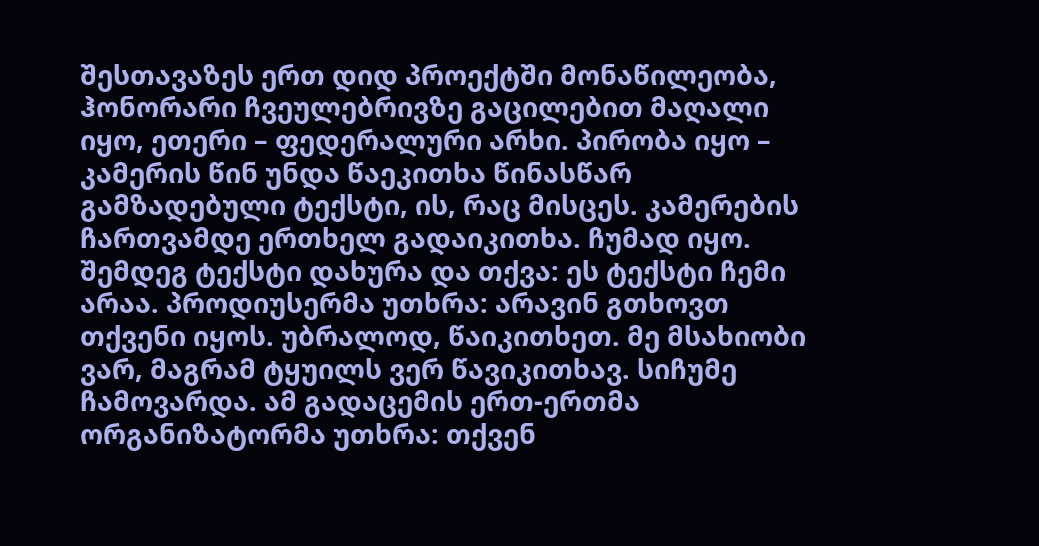შესთავაზეს ერთ დიდ პროექტში მონაწილეობა, ჰონორარი ჩვეულებრივზე გაცილებით მაღალი იყო, ეთერი – ფედერალური არხი. პირობა იყო – კამერის წინ უნდა წაეკითხა წინასწარ გამზადებული ტექსტი, ის, რაც მისცეს. კამერების ჩართვამდე ერთხელ გადაიკითხა. ჩუმად იყო. შემდეგ ტექსტი დახურა და თქვა: ეს ტექსტი ჩემი არაა. პროდიუსერმა უთხრა: არავინ გთხოვთ თქვენი იყოს. უბრალოდ, წაიკითხეთ. მე მსახიობი ვარ, მაგრამ ტყუილს ვერ წავიკითხავ. სიჩუმე ჩამოვარდა. ამ გადაცემის ერთ-ერთმა ორგანიზატორმა უთხრა: თქვენ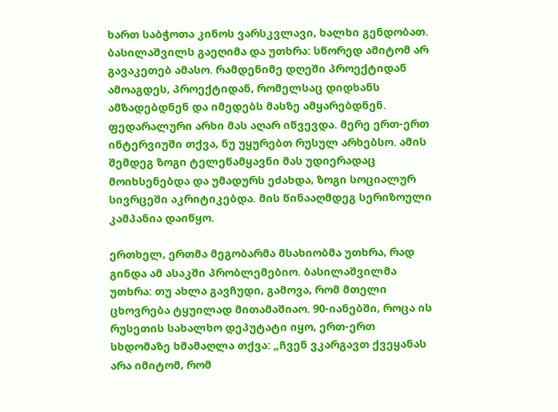ხართ საბჭოთა კინოს ვარსკვლავი, ხალხი გენდობათ. ბასილაშვილს გაეღიმა და უთხრა: სწორედ ამიტომ არ გავაკეთებ ამასო. რამდენიმე დღეში პროექტიდან ამოაგდეს, პროექტიდან, რომელსაც დიდხანს ამზადებდნენ და იმედებს მასზე ამყარებდნენ. ფედარალური არხი მას აღარ იწვევდა. მერე ერთ-ერთ ინტერვიუში თქვა, ნუ უყურებთ რუსულ არხებსო. ამის შემდეგ ზოგი ტელეწამყავნი მას უდიერადაც მოიხსენებდა და უმადურს ეძახდა, ზოგი სოციალურ სივრცეში აკრიტიკებდა. მის წინააღმდეგ სერიზოული კამპანია დაიწყო.

ერთხელ, ერთმა მეგობარმა მსახიობმა უთხრა, რად გინდა ამ ასაკში პრობლემებიო. ბასილაშვილმა უთხრა: თუ ახლა გავჩუდი, გამოვა, რომ მთელი ცხოვრება ტყუილად მითამაშიაო. 90-იანებში, როცა ის რუსეთის სახალხო დეპუტატი იყო, ერთ-ერთ სხდომაზე ხმამაღლა თქვა: „ჩვენ ვკარგავთ ქვეყანას არა იმიტომ, რომ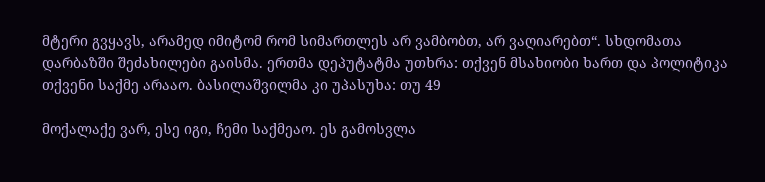მტერი გვყავს, არამედ იმიტომ რომ სიმართლეს არ ვამბობთ, არ ვაღიარებთ“. სხდომათა დარბაზში შეძახილები გაისმა. ერთმა დეპუტატმა უთხრა: თქვენ მსახიობი ხართ და პოლიტიკა თქვენი საქმე არააო. ბასილაშვილმა კი უპასუხა: თუ 49

მოქალაქე ვარ, ესე იგი, ჩემი საქმეაო. ეს გამოსვლა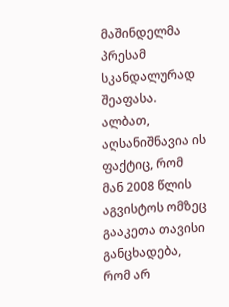მაშინდელმა პრესამ სკანდალურად შეაფასა. ალბათ, აღსანიშნავია ის ფაქტიც, რომ მან 2008 წლის აგვისტოს ომზეც გააკეთა თავისი განცხადება, რომ არ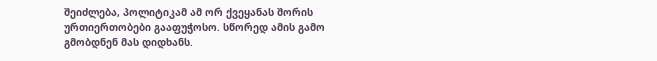შეიძლება, პოლიტიკამ ამ ორ ქვეყანას შორის ურთიერთობები გააფუჭოსო. სწორედ ამის გამო გმობდნენ მას დიდხანს.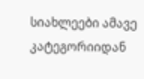სიახლეები ამავე კატეგორიიდან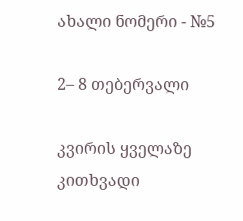ახალი ნომერი - №5

2– 8 თებერვალი

კვირის ყველაზე კითხვადი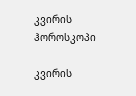კვირის ჰოროსკოპი

კვირის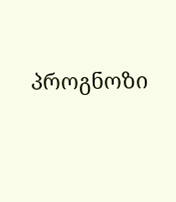პროგნოზი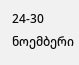24-30 ნოემბერი